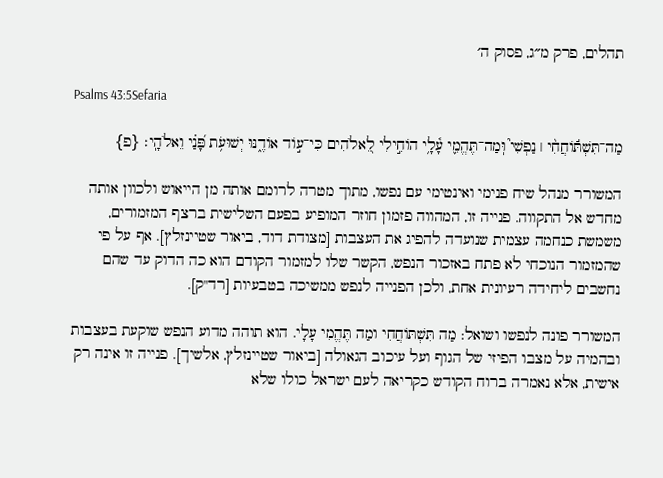תהלים, פרק מ״ג, פסוק ה׳

Psalms 43:5Sefaria

מַה־תִּשְׁתּ֬וֹחֲחִ֨י ׀ נַפְשִׁי֮ וּֽמַה־תֶּהֱמִ֢י עָ֫לָ֥י הוֹחִ֣ילִי לֵ֭אלֹהִים כִּי־ע֣וֹד אוֹדֶ֑נּוּ יְשׁוּעֹ֥ת פָּ֝נַ֗י וֵאלֹהָֽי׃ {פ}

המשורר מנהל שיח פנימי ואינטימי עם נפשו, מתוך מטרה לרומם אותה מן הייאוש ולכוון אותה מחדש אל התקווה. פנייה זו, המהווה פזמון חוזר המופיע בפעם השלישית ברצף המזמורים, משמשת כנחמה עצמית שנועדה להפיג את העצבות [מצודת דוד, ביאור שטיינזלץ]. אף על פי שהמזמור הנוכחי לא פתח באזכור הנפש, הקשר שלו למזמור הקודם הוא כה הדוק עד שהם נחשבים ליחידה רעיונית אחת, ולכן הפנייה לנפש ממשיכה בטבעיות [רד"ק].

המשורר פונה לנפשו ושואל: מַה תִּשְׁתּוֹחֲחִי ומַה תֶּהֱמִי עָלָי. הוא תוהה מדוע הנפש שוקעת בעצבות ובהמיה על מצבו הפיזי של הגוף ועל עיכוב הגאולה [ביאור שטיינזלץ, אלשיך]. פנייה זו אינה רק אישית, אלא נאמרה ברוח הקודש כקריאה לעם ישראל כולו שלא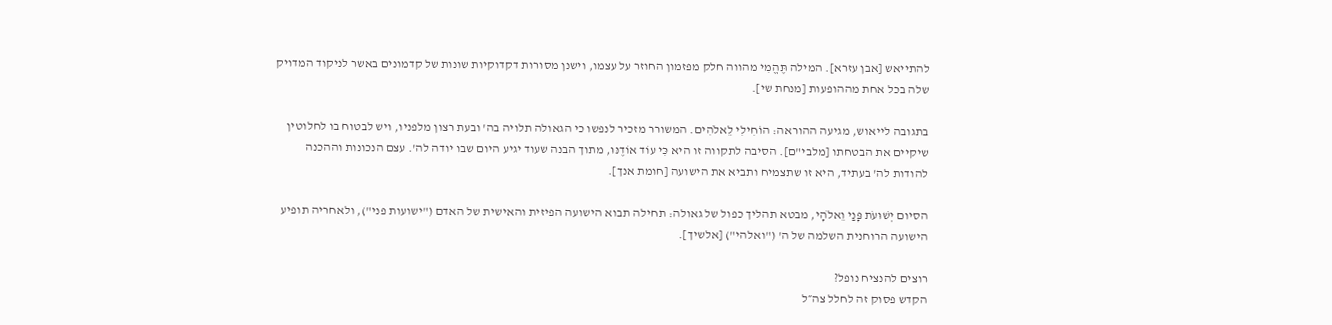להתייאש [אבן עזרא]. המילה תֶּהֱמִי מהווה חלק מפזמון החוזר על עצמו, וישנן מסורות דקדוקיות שונות של קדמונים באשר לניקוד המדויק שלה בכל אחת מההופעות [מנחת שי].

בתגובה לייאוש, מגיעה ההוראה: הוֹחִילִי לֵאלֹהִים. המשורר מזכיר לנפשו כי הגאולה תלויה בה' ובעת רצון מלפניו, ויש לבטוח בו לחלוטין שיקיים את הבטחתו [מלבי"ם]. הסיבה לתקווה זו היא כִּי עוֹד אוֹדֶנּוּ, מתוך הבנה שעוד יגיע היום שבו יודה לה'. עצם הנכונות וההכנה להודות לה' בעתיד, היא זו שתצמיח ותביא את הישועה [חומת אנך].

הסיום יְשׁוּעֹת פָּנַי וֵאלֹהָי, מבטא תהליך כפול של גאולה: תחילה תבוא הישועה הפיזית והאישית של האדם ("ישועות פני"), ולאחריה תופיע הישועה הרוחנית השלמה של ה' ("ואלהי") [אלשיך].

רוצים להנציח נופל?
הקדש פסוק זה לחלל צה״ל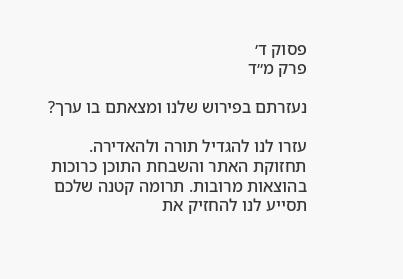פסוק ד׳
פרק מ״ד

נעזרתם בפירוש שלנו ומצאתם בו ערך?

עזרו לנו להגדיל תורה ולהאדירה. תחזוקת האתר והשבחת התוכן כרוכות בהוצאות מרובות. תרומה קטנה שלכם תסייע לנו להחזיק את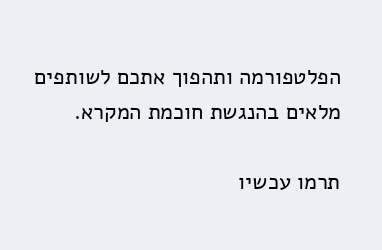הפלטפורמה ותהפוך אתכם לשותפים מלאים בהנגשת חוכמת המקרא.

תרמו עכשיו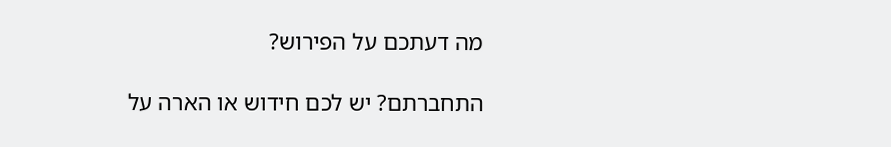מה דעתכם על הפירוש?

התחברתם? יש לכם חידוש או הארה על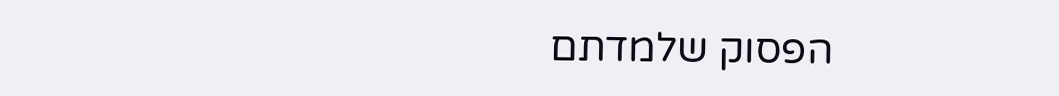הפסוק שלמדתם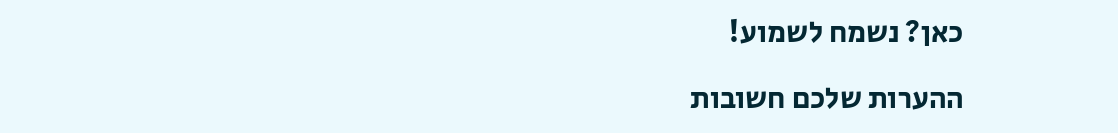כאן? נשמח לשמוע!

ההערות שלכם חשובות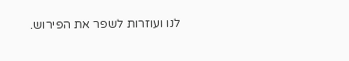לנו ועוזרות לשפר את הפירוש.